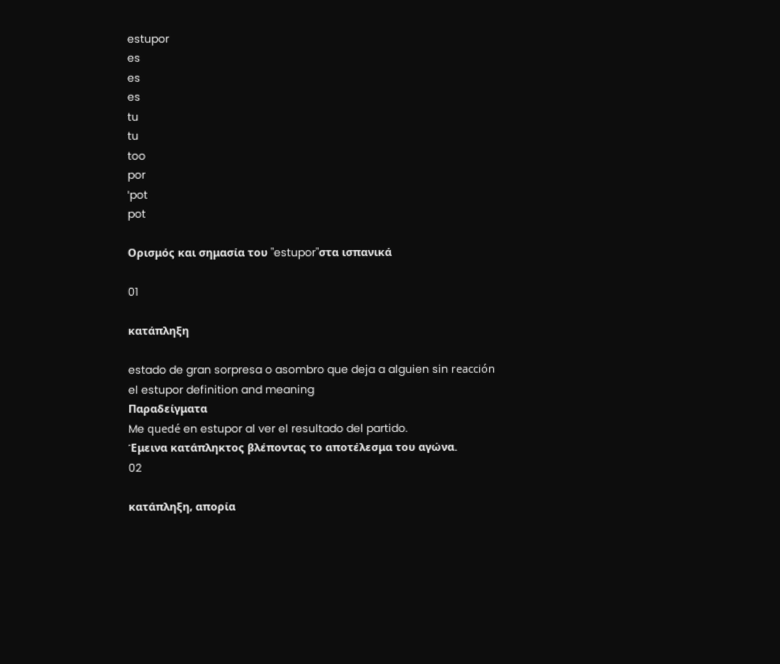estupor
es
es
es
tu
tu
too
por
ˈpot
pot

Ορισμός και σημασία του "estupor"στα ισπανικά

01

κατάπληξη

estado de gran sorpresa o asombro que deja a alguien sin reacción
el estupor definition and meaning
Παραδείγματα
Me quedé en estupor al ver el resultado del partido.
Έμεινα κατάπληκτος βλέποντας το αποτέλεσμα του αγώνα.
02

κατάπληξη, απορία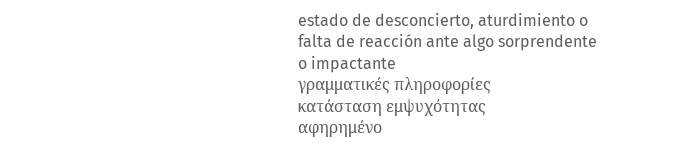estado de desconcierto, aturdimiento o falta de reacción ante algo sorprendente o impactante
γραμματικές πληροφορίες
κατάσταση εμψυχότητας
αφηρημένο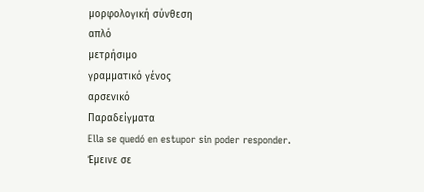μορφολογική σύνθεση
απλό
μετρήσιμο
γραμματικό γένος
αρσενικό
Παραδείγματα
Ella se quedó en estupor sin poder responder.
Έμεινε σε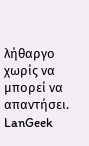λήθαργο χωρίς να μπορεί να απαντήσει.
LanGeek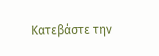Κατεβάστε την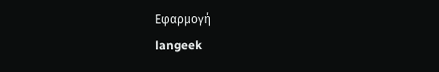Εφαρμογή
langeek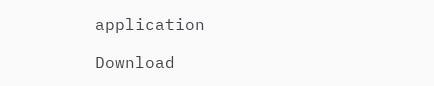application

Download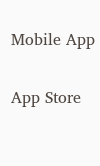Mobile App

App Store